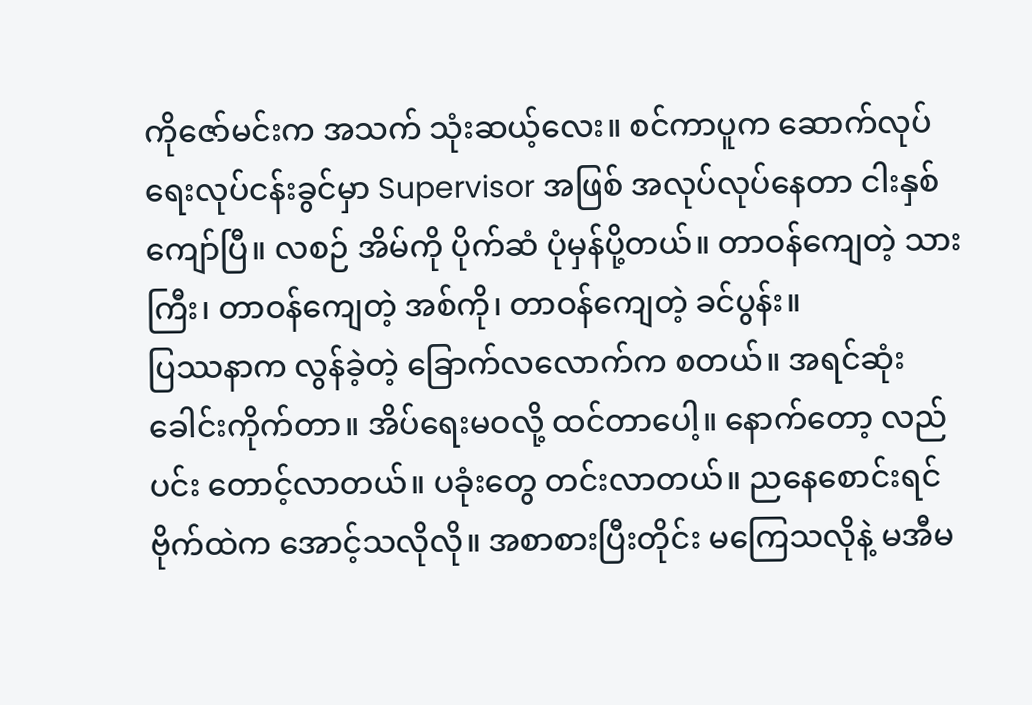ကိုဇော်မင်းက အသက် သုံးဆယ့်လေး။ စင်ကာပူက ဆောက်လုပ်ရေးလုပ်ငန်းခွင်မှာ Supervisor အဖြစ် အလုပ်လုပ်နေတာ ငါးနှစ်ကျော်ပြီ။ လစဉ် အိမ်ကို ပိုက်ဆံ ပုံမှန်ပို့တယ်။ တာဝန်ကျေတဲ့ သားကြီး၊ တာဝန်ကျေတဲ့ အစ်ကို၊ တာဝန်ကျေတဲ့ ခင်ပွန်း။
ပြဿနာက လွန်ခဲ့တဲ့ ခြောက်လလောက်က စတယ်။ အရင်ဆုံး ခေါင်းကိုက်တာ။ အိပ်ရေးမဝလို့ ထင်တာပေါ့။ နောက်တော့ လည်ပင်း တောင့်လာတယ်။ ပခုံးတွေ တင်းလာတယ်။ ညနေစောင်းရင် ဗိုက်ထဲက အောင့်သလိုလို။ အစာစားပြီးတိုင်း မကြေသလိုနဲ့ မအီမ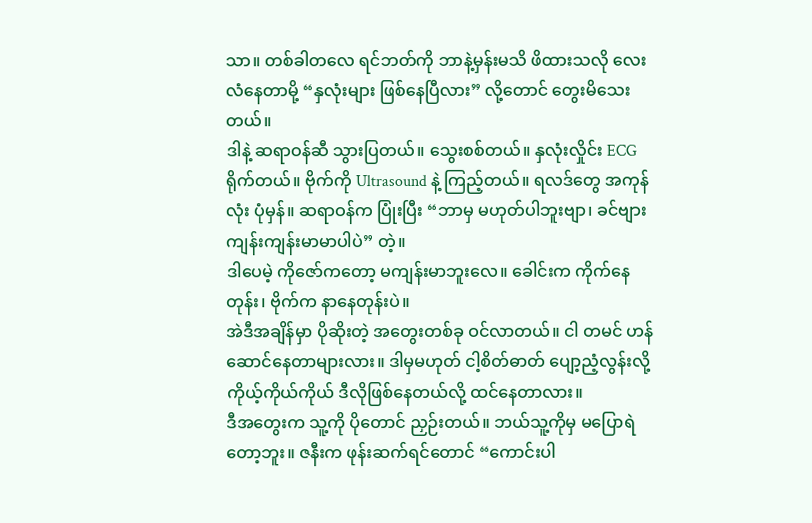သာ။ တစ်ခါတလေ ရင်ဘတ်ကို ဘာနဲ့မှန်းမသိ ဖိထားသလို လေးလံနေတာမို့ “နှလုံးများ ဖြစ်နေပြီလား” လို့တောင် တွေးမိသေးတယ်။
ဒါနဲ့ ဆရာဝန်ဆီ သွားပြတယ်။ သွေးစစ်တယ်။ နှလုံးလှိုင်း ECG ရိုက်တယ်။ ဗိုက်ကို Ultrasound နဲ့ ကြည့်တယ်။ ရလဒ်တွေ အကုန်လုံး ပုံမှန်။ ဆရာဝန်က ပြုံးပြီး “ဘာမှ မဟုတ်ပါဘူးဗျာ၊ ခင်ဗျား ကျန်းကျန်းမာမာပါပဲ” တဲ့။
ဒါပေမဲ့ ကိုဇော်ကတော့ မကျန်းမာဘူးလေ။ ခေါင်းက ကိုက်နေတုန်း၊ ဗိုက်က နာနေတုန်းပဲ။
အဲဒီအချိန်မှာ ပိုဆိုးတဲ့ အတွေးတစ်ခု ဝင်လာတယ်။ ငါ တမင် ဟန်ဆောင်နေတာများလား။ ဒါမှမဟုတ် ငါ့စိတ်ဓာတ် ပျော့ညံ့လွန်းလို့ ကိုယ့်ကိုယ်ကိုယ် ဒီလိုဖြစ်နေတယ်လို့ ထင်နေတာလား။
ဒီအတွေးက သူ့ကို ပိုတောင် ညှဉ်းတယ်။ ဘယ်သူ့ကိုမှ မပြောရဲတော့ဘူး။ ဇနီးက ဖုန်းဆက်ရင်တောင် “ကောင်းပါ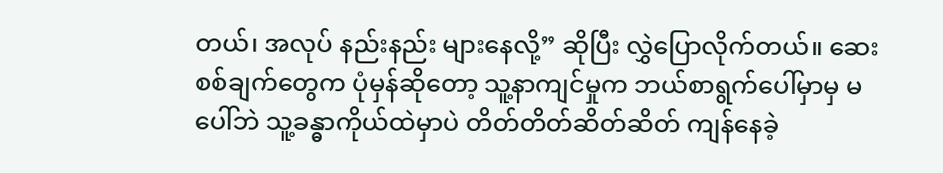တယ်၊ အလုပ် နည်းနည်း များနေလို့” ဆိုပြီး လွှဲပြောလိုက်တယ်။ ဆေးစစ်ချက်တွေက ပုံမှန်ဆိုတော့ သူ့နာကျင်မှုက ဘယ်စာရွက်ပေါ်မှာမှ မပေါ်ဘဲ သူ့ခန္ဓာကိုယ်ထဲမှာပဲ တိတ်တိတ်ဆိတ်ဆိတ် ကျန်နေခဲ့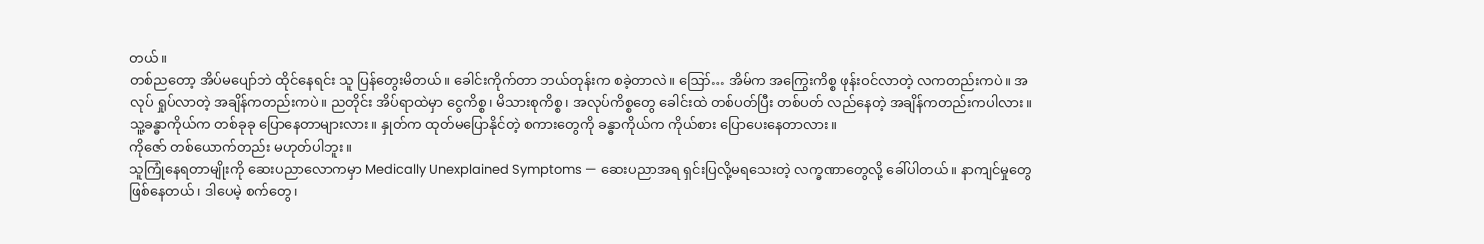တယ်။
တစ်ညတော့ အိပ်မပျော်ဘဲ ထိုင်နေရင်း သူ ပြန်တွေးမိတယ်။ ခေါင်းကိုက်တာ ဘယ်တုန်းက စခဲ့တာလဲ။ ဪ… အိမ်က အကြွေးကိစ္စ ဖုန်းဝင်လာတဲ့ လကတည်းကပဲ။ အလုပ် ရှုပ်လာတဲ့ အချိန်ကတည်းကပဲ။ ညတိုင်း အိပ်ရာထဲမှာ ငွေကိစ္စ၊ မိသားစုကိစ္စ၊ အလုပ်ကိစ္စတွေ ခေါင်းထဲ တစ်ပတ်ပြီး တစ်ပတ် လည်နေတဲ့ အချိန်ကတည်းကပါလား။
သူ့ခန္ဓာကိုယ်က တစ်ခုခု ပြောနေတာများလား။ နှုတ်က ထုတ်မပြောနိုင်တဲ့ စကားတွေကို ခန္ဓာကိုယ်က ကိုယ်စား ပြောပေးနေတာလား။
ကိုဇော် တစ်ယောက်တည်း မဟုတ်ပါဘူး။
သူကြုံနေရတာမျိုးကို ဆေးပညာလောကမှာ Medically Unexplained Symptoms — ဆေးပညာအရ ရှင်းပြလို့မရသေးတဲ့ လက္ခဏာတွေလို့ ခေါ်ပါတယ်။ နာကျင်မှုတွေ ဖြစ်နေတယ်၊ ဒါပေမဲ့ စက်တွေ၊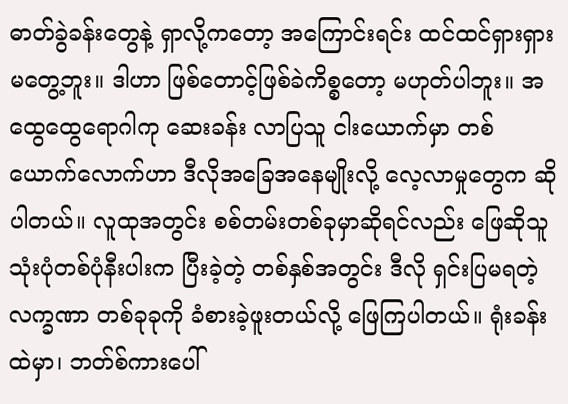ဓာတ်ခွဲခန်းတွေနဲ့ ရှာလို့ကတော့ အကြောင်းရင်း ထင်ထင်ရှားရှား မတွေ့ဘူး။ ဒါဟာ ဖြစ်တောင့်ဖြစ်ခဲကိစ္စတော့ မဟုတ်ပါဘူး။ အထွေထွေရောဂါကု ဆေးခန်း လာပြသူ ငါးယောက်မှာ တစ်ယောက်လောက်ဟာ ဒီလိုအခြေအနေမျိုးလို့ လေ့လာမှုတွေက ဆိုပါတယ်။ လူထုအတွင်း စစ်တမ်းတစ်ခုမှာဆိုရင်လည်း ဖြေဆိုသူ သုံးပုံတစ်ပုံနီးပါးက ပြီးခဲ့တဲ့ တစ်နှစ်အတွင်း ဒီလို ရှင်းပြမရတဲ့ လက္ခဏာ တစ်ခုခုကို ခံစားခဲ့ဖူးတယ်လို့ ဖြေကြပါတယ်။ ရုံးခန်းထဲမှာ၊ ဘတ်စ်ကားပေါ်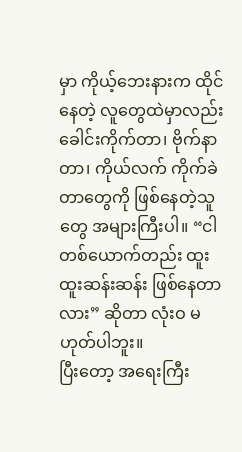မှာ ကိုယ့်ဘေးနားက ထိုင်နေတဲ့ လူတွေထဲမှာလည်း ခေါင်းကိုက်တာ၊ ဗိုက်နာတာ၊ ကိုယ်လက် ကိုက်ခဲတာတွေကို ဖြစ်နေတဲ့သူတွေ အများကြီးပါ။ “ငါတစ်ယောက်တည်း ထူးထူးဆန်းဆန်း ဖြစ်နေတာလား” ဆိုတာ လုံးဝ မဟုတ်ပါဘူး။
ပြီးတော့ အရေးကြီး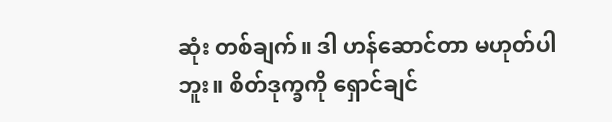ဆုံး တစ်ချက်။ ဒါ ဟန်ဆောင်တာ မဟုတ်ပါဘူး။ စိတ်ဒုက္ခကို ရှောင်ချင်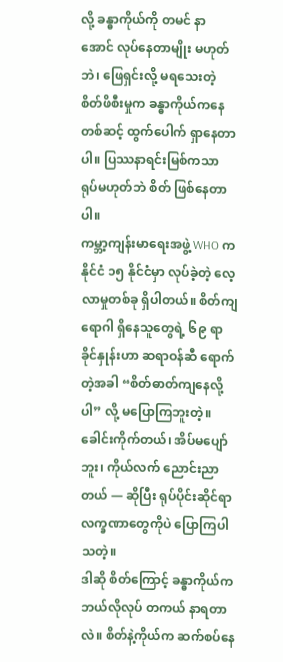လို့ ခန္ဓာကိုယ်ကို တမင် နာအောင် လုပ်နေတာမျိုး မဟုတ်ဘဲ၊ ဖြေရှင်းလို့ မရသေးတဲ့ စိတ်ဖိစီးမှုက ခန္ဓာကိုယ်ကနေတစ်ဆင့် ထွက်ပေါက် ရှာနေတာပါ။ ပြဿနာရင်းမြစ်ကသာ ရုပ်မဟုတ်ဘဲ စိတ် ဖြစ်နေတာပါ။
ကမ္ဘာ့ကျန်းမာရေးအဖွဲ့ WHO က နိုင်ငံ ၁၅ နိုင်ငံမှာ လုပ်ခဲ့တဲ့ လေ့လာမှုတစ်ခု ရှိပါတယ်။ စိတ်ကျရောဂါ ရှိနေသူတွေရဲ့ ၆၉ ရာခိုင်နှုန်းဟာ ဆရာဝန်ဆီ ရောက်တဲ့အခါ “စိတ်ဓာတ်ကျနေလို့ပါ” လို့ မပြောကြဘူးတဲ့။ ခေါင်းကိုက်တယ်၊ အိပ်မပျော်ဘူး၊ ကိုယ်လက် ညောင်းညာတယ် — ဆိုပြီး ရုပ်ပိုင်းဆိုင်ရာ လက္ခဏာတွေကိုပဲ ပြောကြပါသတဲ့။
ဒါဆို စိတ်ကြောင့် ခန္ဓာကိုယ်က ဘယ်လိုလုပ် တကယ် နာရတာလဲ။ စိတ်နဲ့ကိုယ်က ဆက်စပ်နေ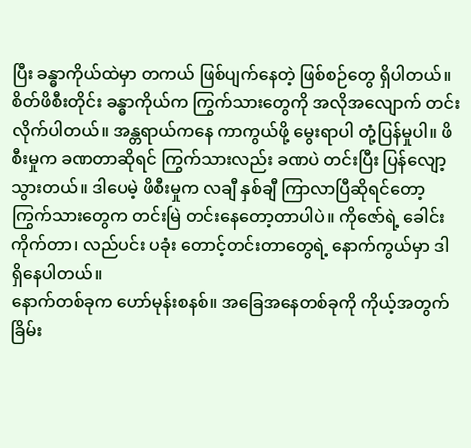ပြီး ခန္ဓာကိုယ်ထဲမှာ တကယ် ဖြစ်ပျက်နေတဲ့ ဖြစ်စဉ်တွေ ရှိပါတယ်။
စိတ်ဖိစီးတိုင်း ခန္ဓာကိုယ်က ကြွက်သားတွေကို အလိုအလျောက် တင်းလိုက်ပါတယ်။ အန္တရာယ်ကနေ ကာကွယ်ဖို့ မွေးရာပါ တုံ့ပြန်မှုပါ။ ဖိစီးမှုက ခဏတာဆိုရင် ကြွက်သားလည်း ခဏပဲ တင်းပြီး ပြန်လျော့သွားတယ်။ ဒါပေမဲ့ ဖိစီးမှုက လချီ နှစ်ချီ ကြာလာပြီဆိုရင်တော့ ကြွက်သားတွေက တင်းမြဲ တင်းနေတော့တာပါပဲ။ ကိုဇော်ရဲ့ ခေါင်းကိုက်တာ၊ လည်ပင်း ပခုံး တောင့်တင်းတာတွေရဲ့ နောက်ကွယ်မှာ ဒါ ရှိနေပါတယ်။
နောက်တစ်ခုက ဟော်မုန်းစနစ်။ အခြေအနေတစ်ခုကို ကိုယ့်အတွက် ခြိမ်း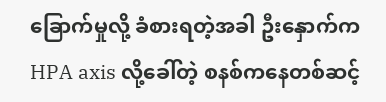ခြောက်မှုလို့ ခံစားရတဲ့အခါ ဦးနှောက်က HPA axis လို့ခေါ်တဲ့ စနစ်ကနေတစ်ဆင့်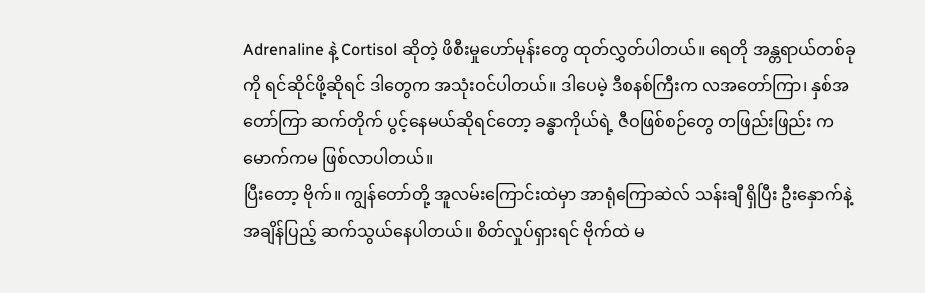Adrenaline နဲ့ Cortisol ဆိုတဲ့ ဖိစီးမှုဟော်မုန်းတွေ ထုတ်လွှတ်ပါတယ်။ ရေတို အန္တရာယ်တစ်ခုကို ရင်ဆိုင်ဖို့ဆိုရင် ဒါတွေက အသုံးဝင်ပါတယ်။ ဒါပေမဲ့ ဒီစနစ်ကြီးက လအတော်ကြာ၊ နှစ်အတော်ကြာ ဆက်တိုက် ပွင့်နေမယ်ဆိုရင်တော့ ခန္ဓာကိုယ်ရဲ့ ဇီဝဖြစ်စဉ်တွေ တဖြည်းဖြည်း ကမောက်ကမ ဖြစ်လာပါတယ်။
ပြီးတော့ ဗိုက်။ ကျွန်တော်တို့ အူလမ်းကြောင်းထဲမှာ အာရုံကြောဆဲလ် သန်းချီ ရှိပြီး ဦးနှောက်နဲ့ အချိန်ပြည့် ဆက်သွယ်နေပါတယ်။ စိတ်လှုပ်ရှားရင် ဗိုက်ထဲ မ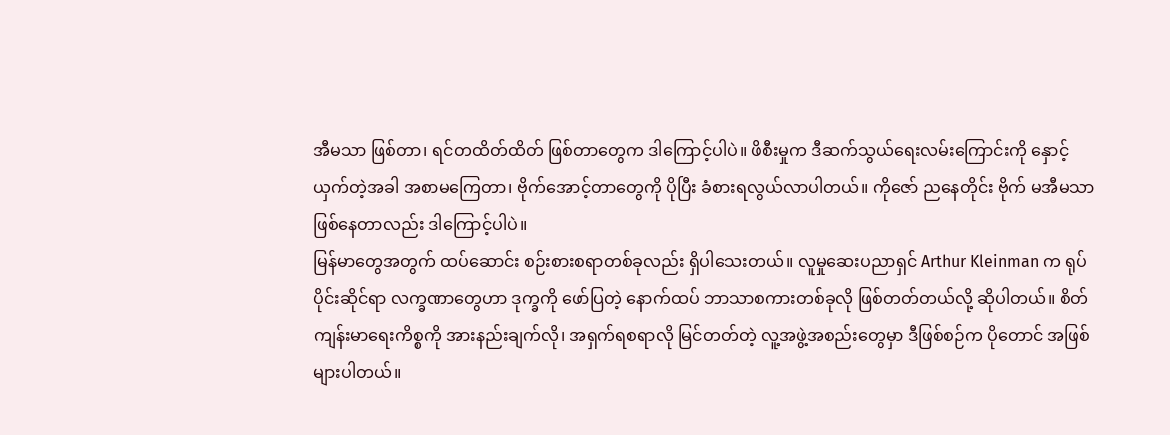အီမသာ ဖြစ်တာ၊ ရင်တထိတ်ထိတ် ဖြစ်တာတွေက ဒါကြောင့်ပါပဲ။ ဖိစီးမှုက ဒီဆက်သွယ်ရေးလမ်းကြောင်းကို နှောင့်ယှက်တဲ့အခါ အစာမကြေတာ၊ ဗိုက်အောင့်တာတွေကို ပိုပြီး ခံစားရလွယ်လာပါတယ်။ ကိုဇော် ညနေတိုင်း ဗိုက် မအီမသာ ဖြစ်နေတာလည်း ဒါကြောင့်ပါပဲ။
မြန်မာတွေအတွက် ထပ်ဆောင်း စဉ်းစားစရာတစ်ခုလည်း ရှိပါသေးတယ်။ လူမှုဆေးပညာရှင် Arthur Kleinman က ရုပ်ပိုင်းဆိုင်ရာ လက္ခဏာတွေဟာ ဒုက္ခကို ဖော်ပြတဲ့ နောက်ထပ် ဘာသာစကားတစ်ခုလို ဖြစ်တတ်တယ်လို့ ဆိုပါတယ်။ စိတ်ကျန်းမာရေးကိစ္စကို အားနည်းချက်လို၊ အရှက်ရစရာလို မြင်တတ်တဲ့ လူ့အဖွဲ့အစည်းတွေမှာ ဒီဖြစ်စဉ်က ပိုတောင် အဖြစ်များပါတယ်။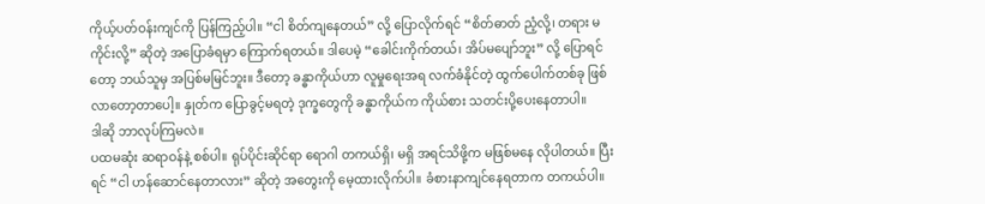ကိုယ့်ပတ်ဝန်းကျင်ကို ပြန်ကြည့်ပါ။ “ငါ စိတ်ကျနေတယ်” လို့ ပြောလိုက်ရင် “စိတ်ဓာတ် ညံ့လို့၊ တရား မကိုင်းလို့” ဆိုတဲ့ အပြောခံရမှာ ကြောက်ရတယ်။ ဒါပေမဲ့ “ခေါင်းကိုက်တယ်၊ အိပ်မပျော်ဘူး” လို့ ပြောရင်တော့ ဘယ်သူမှ အပြစ်မမြင်ဘူး။ ဒီတော့ ခန္ဓာကိုယ်ဟာ လူမှုရေးအရ လက်ခံနိုင်တဲ့ ထွက်ပေါက်တစ်ခု ဖြစ်လာတော့တာပေါ့။ နှုတ်က ပြောခွင့်မရတဲ့ ဒုက္ခတွေကို ခန္ဓာကိုယ်က ကိုယ်စား သတင်းပို့ပေးနေတာပါ။
ဒါဆို ဘာလုပ်ကြမလဲ။
ပထမဆုံး ဆရာဝန်နဲ့ စစ်ပါ။ ရုပ်ပိုင်းဆိုင်ရာ ရောဂါ တကယ်ရှိ၊ မရှိ အရင်သိဖို့က မဖြစ်မနေ လိုပါတယ်။ ပြီးရင် “ငါ ဟန်ဆောင်နေတာလား” ဆိုတဲ့ အတွေးကို မေ့ထားလိုက်ပါ။ ခံစားနာကျင်နေရတာက တကယ်ပါ။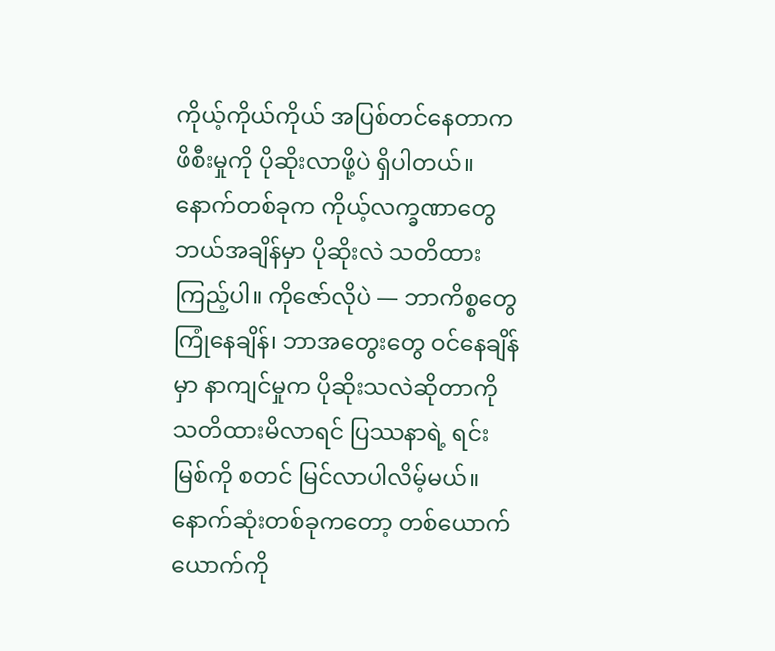ကိုယ့်ကိုယ်ကိုယ် အပြစ်တင်နေတာက ဖိစီးမှုကို ပိုဆိုးလာဖို့ပဲ ရှိပါတယ်။ နောက်တစ်ခုက ကိုယ့်လက္ခဏာတွေ ဘယ်အချိန်မှာ ပိုဆိုးလဲ သတိထားကြည့်ပါ။ ကိုဇော်လိုပဲ — ဘာကိစ္စတွေ ကြုံနေချိန်၊ ဘာအတွေးတွေ ဝင်နေချိန်မှာ နာကျင်မှုက ပိုဆိုးသလဲဆိုတာကို သတိထားမိလာရင် ပြဿနာရဲ့ ရင်းမြစ်ကို စတင် မြင်လာပါလိမ့်မယ်။ နောက်ဆုံးတစ်ခုကတော့ တစ်ယောက်ယောက်ကို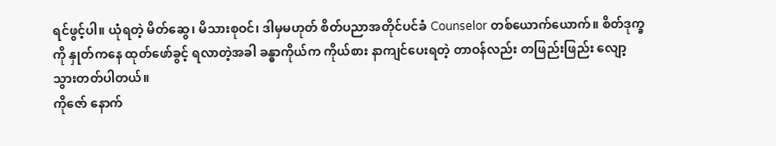ရင်ဖွင့်ပါ။ ယုံရတဲ့ မိတ်ဆွေ၊ မိသားစုဝင်၊ ဒါမှမဟုတ် စိတ်ပညာအတိုင်ပင်ခံ Counselor တစ်ယောက်ယောက်။ စိတ်ဒုက္ခကို နှုတ်ကနေ ထုတ်ဖော်ခွင့် ရလာတဲ့အခါ ခန္ဓာကိုယ်က ကိုယ်စား နာကျင်ပေးရတဲ့ တာဝန်လည်း တဖြည်းဖြည်း လျော့သွားတတ်ပါတယ်။
ကိုဇော် နောက်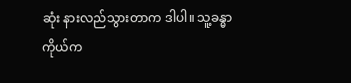ဆုံး နားလည်သွားတာက ဒါပါ။ သူ့ခန္ဓာကိုယ်က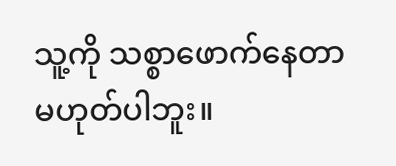သူ့ကို သစ္စာဖောက်နေတာ မဟုတ်ပါဘူး။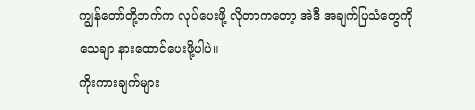ကျွန်တော်တို့ဘက်က လုပ်ပေးဖို့ လိုတာကတော့ အဲဒီ အချက်ပြသံတွေကို သေချာ နားထောင်ပေးဖို့ပါပဲ။
ကိုးကားချက်များ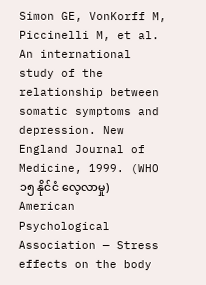Simon GE, VonKorff M, Piccinelli M, et al. An international study of the relationship between somatic symptoms and depression. New England Journal of Medicine, 1999. (WHO ၁၅ နိုင်ငံ လေ့လာမှု)
American Psychological Association — Stress effects on the body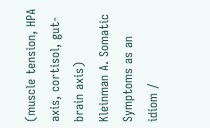(muscle tension, HPA axis, cortisol, gut-brain axis)
Kleinman A. Somatic Symptoms as an idiom /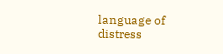language of distress